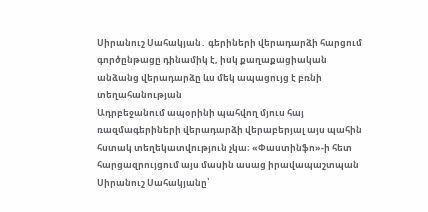Սիրանուշ Սահակյան․ գերիների վերադարձի հարցում գործընթացը դինամիկ է, իսկ քաղաքացիական անձանց վերադարձը ևս մեկ ապացույց է բռնի տեղահանության
Ադրբեջանում ապօրինի պահվող մյուս հայ ռազմագերիների վերադարձի վերաբերյալ այս պահին հստակ տեղեկատվություն չկա։ «Փաստինֆո»-ի հետ հարցազրույցում այս մասին ասաց իրավապաշտպան Սիրանուշ Սահակյանը՝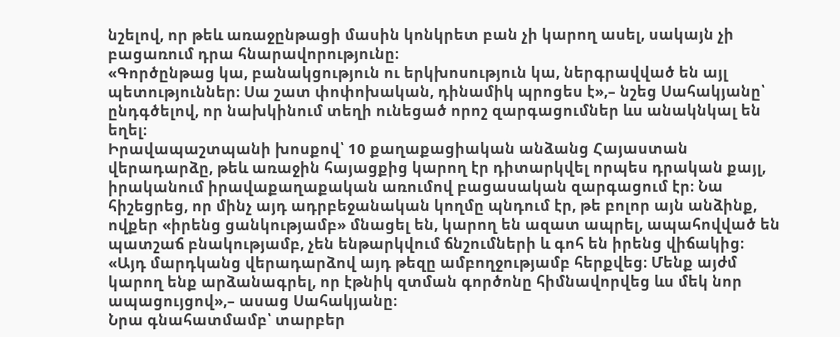նշելով, որ թեև առաջընթացի մասին կոնկրետ բան չի կարող ասել, սակայն չի բացառում դրա հնարավորությունը։
«Գործընթաց կա, բանակցություն ու երկխոսություն կա, ներգրավված են այլ պետություններ։ Սա շատ փոփոխական, դինամիկ պրոցես է»,– նշեց Սահակյանը՝ ընդգծելով, որ նախկինում տեղի ունեցած որոշ զարգացումներ ևս անակնկալ են եղել։
Իրավապաշտպանի խոսքով՝ 10 քաղաքացիական անձանց Հայաստան վերադարձը, թեև առաջին հայացքից կարող էր դիտարկվել որպես դրական քայլ, իրականում իրավաքաղաքական առումով բացասական զարգացում էր։ Նա հիշեցրեց, որ մինչ այդ ադրբեջանական կողմը պնդում էր, թե բոլոր այն անձինք, ովքեր «իրենց ցանկությամբ» մնացել են, կարող են ազատ ապրել, ապահովված են պատշաճ բնակությամբ, չեն ենթարկվում ճնշումների և գոհ են իրենց վիճակից։
«Այդ մարդկանց վերադարձով այդ թեզը ամբողջությամբ հերքվեց։ Մենք այժմ կարող ենք արձանագրել, որ էթնիկ զտման գործոնը հիմնավորվեց ևս մեկ նոր ապացույցով»,– ասաց Սահակյանը։
Նրա գնահատմամբ՝ տարբեր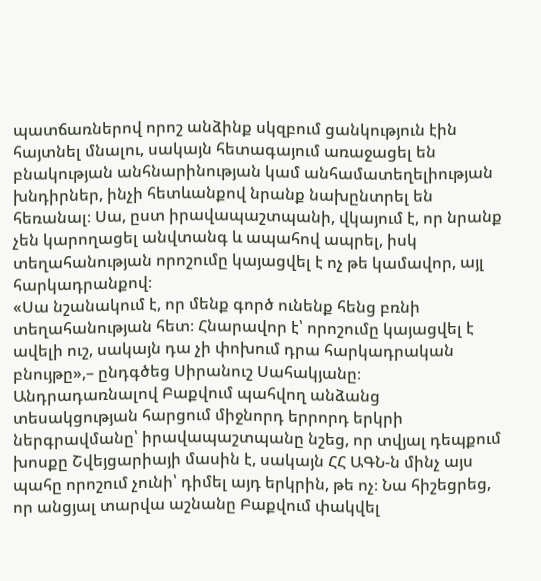պատճառներով որոշ անձինք սկզբում ցանկություն էին հայտնել մնալու, սակայն հետագայում առաջացել են բնակության անհնարինության կամ անհամատեղելիության խնդիրներ, ինչի հետևանքով նրանք նախընտրել են հեռանալ։ Սա, ըստ իրավապաշտպանի, վկայում է, որ նրանք չեն կարողացել անվտանգ և ապահով ապրել, իսկ տեղահանության որոշումը կայացվել է ոչ թե կամավոր, այլ հարկադրանքով։
«Սա նշանակում է, որ մենք գործ ունենք հենց բռնի տեղահանության հետ։ Հնարավոր է՝ որոշումը կայացվել է ավելի ուշ, սակայն դա չի փոխում դրա հարկադրական բնույթը»,– ընդգծեց Սիրանուշ Սահակյանը։
Անդրադառնալով Բաքվում պահվող անձանց տեսակցության հարցում միջնորդ երրորդ երկրի ներգրավմանը՝ իրավապաշտպանը նշեց, որ տվյալ դեպքում խոսքը Շվեյցարիայի մասին է, սակայն ՀՀ ԱԳՆ-ն մինչ այս պահը որոշում չունի՝ դիմել այդ երկրին, թե ոչ։ Նա հիշեցրեց, որ անցյալ տարվա աշնանը Բաքվում փակվել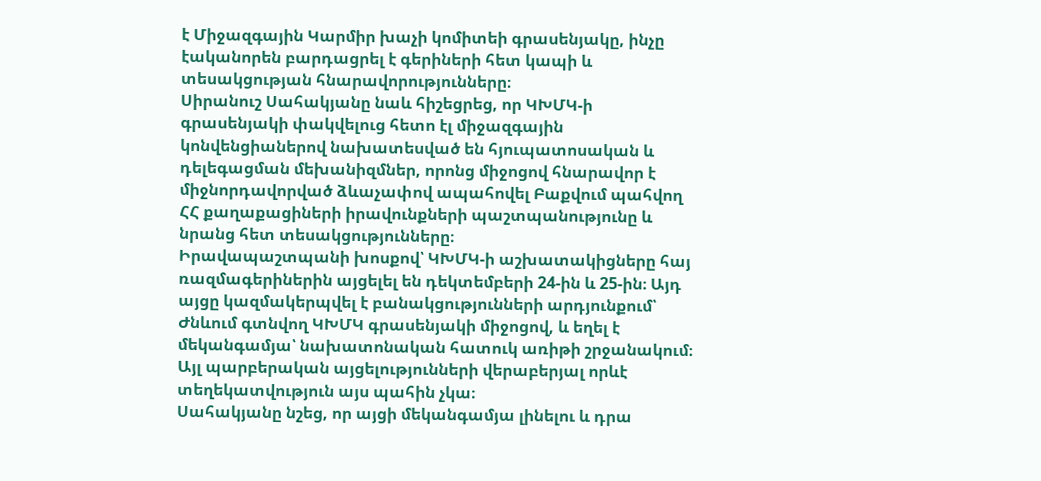է Միջազգային Կարմիր խաչի կոմիտեի գրասենյակը, ինչը էականորեն բարդացրել է գերիների հետ կապի և տեսակցության հնարավորությունները։
Սիրանուշ Սահակյանը նաև հիշեցրեց, որ ԿԽՄԿ-ի գրասենյակի փակվելուց հետո էլ միջազգային կոնվենցիաներով նախատեսված են հյուպատոսական և դելեգացման մեխանիզմներ, որոնց միջոցով հնարավոր է միջնորդավորված ձևաչափով ապահովել Բաքվում պահվող ՀՀ քաղաքացիների իրավունքների պաշտպանությունը և նրանց հետ տեսակցությունները։
Իրավապաշտպանի խոսքով՝ ԿԽՄԿ-ի աշխատակիցները հայ ռազմագերիներին այցելել են դեկտեմբերի 24-ին և 25-ին։ Այդ այցը կազմակերպվել է բանակցությունների արդյունքում՝ Ժնևում գտնվող ԿԽՄԿ գրասենյակի միջոցով, և եղել է մեկանգամյա՝ նախատոնական հատուկ առիթի շրջանակում։ Այլ պարբերական այցելությունների վերաբերյալ որևէ տեղեկատվություն այս պահին չկա։
Սահակյանը նշեց, որ այցի մեկանգամյա լինելու և դրա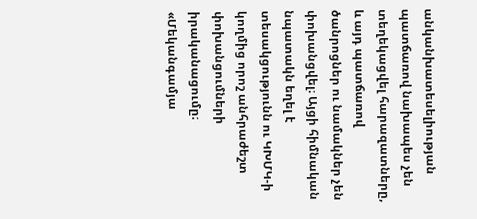անկանխատեսելիության պատճառով նախապես չեն տեղեկացվել հարազատները, և այդ պատճառով ծանրոցներ ու նամակներ չեն փոխանցվել։ Այցի հիմնական նպատակն եղել է տեսակցությունն ու ԿԽՄԿ-ի կողմից որոշ անհրաժեշտ փոխանցումների իրականացումը։
«Մեկանգամյա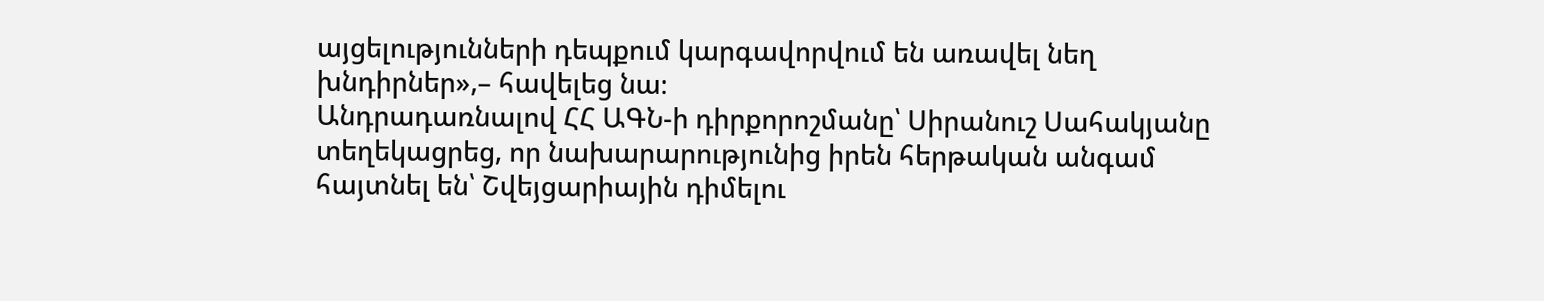այցելությունների դեպքում կարգավորվում են առավել նեղ խնդիրներ»,– հավելեց նա։
Անդրադառնալով ՀՀ ԱԳՆ-ի դիրքորոշմանը՝ Սիրանուշ Սահակյանը տեղեկացրեց, որ նախարարությունից իրեն հերթական անգամ հայտնել են՝ Շվեյցարիային դիմելու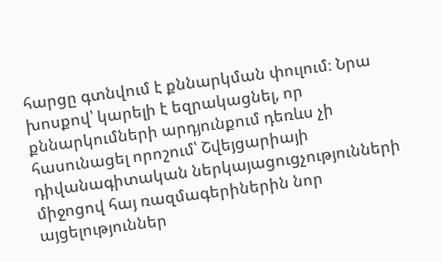հարցը գտնվում է քննարկման փուլում։ Նրա խոսքով՝ կարելի է եզրակացնել, որ քննարկումների արդյունքում դեռևս չի հասունացել որոշում՝ Շվեյցարիայի դիվանագիտական ներկայացուցչությունների միջոցով հայ ռազմագերիներին նոր այցելություններ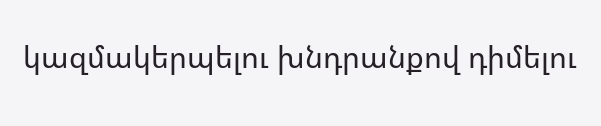կազմակերպելու խնդրանքով դիմելու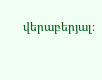վերաբերյալ։